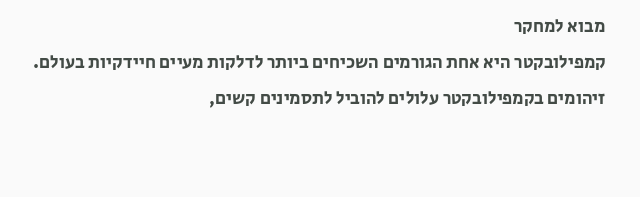מבוא למחקר
קמפילובקטר היא אחת הגורמים השכיחים ביותר לדלקות מעיים חיידקיות בעולם. זיהומים בקמפילובקטר עלולים להוביל לתסמינים קשים,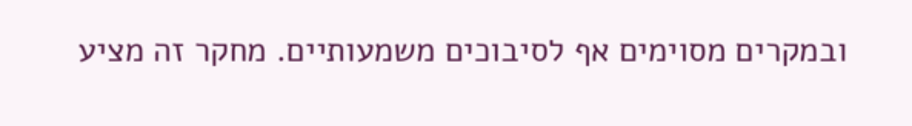ובמקרים מסוימים אף לסיבוכים משמעותיים. מחקר זה מציע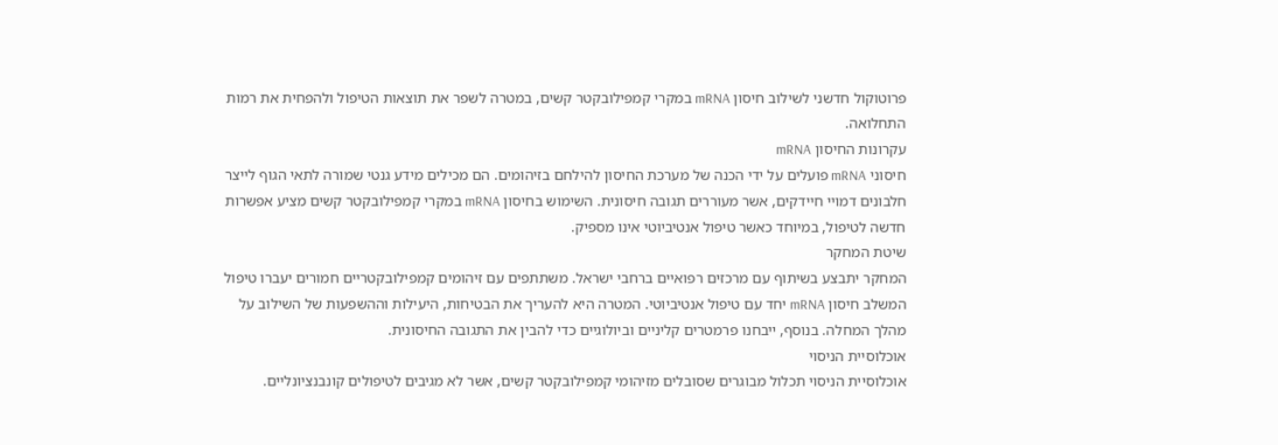פרוטוקול חדשני לשילוב חיסון mRNA במקרי קמפילובקטר קשים, במטרה לשפר את תוצאות הטיפול ולהפחית את רמות התחלואה.
עקרונות החיסון mRNA
חיסוני mRNA פועלים על ידי הכנה של מערכת החיסון להילחם בזיהומים. הם מכילים מידע גנטי שמורה לתאי הגוף לייצר חלבונים דמויי חיידקים, אשר מעוררים תגובה חיסונית. השימוש בחיסון mRNA במקרי קמפילובקטר קשים מציע אפשרות חדשה לטיפול, במיוחד כאשר טיפול אנטיביוטי אינו מספיק.
שיטת המחקר
המחקר יתבצע בשיתוף עם מרכזים רפואיים ברחבי ישראל. משתתפים עם זיהומים קמפילובקטריים חמורים יעברו טיפול המשלב חיסון mRNA יחד עם טיפול אנטיביוטי. המטרה היא להעריך את הבטיחות, היעילות וההשפעות של השילוב על מהלך המחלה. בנוסף, ייבחנו פרמטרים קליניים וביולוגיים כדי להבין את התגובה החיסונית.
אוכלוסיית הניסוי
אוכלוסיית הניסוי תכלול מבוגרים שסובלים מזיהומי קמפילובקטר קשים, אשר לא מגיבים לטיפולים קונבנציונליים.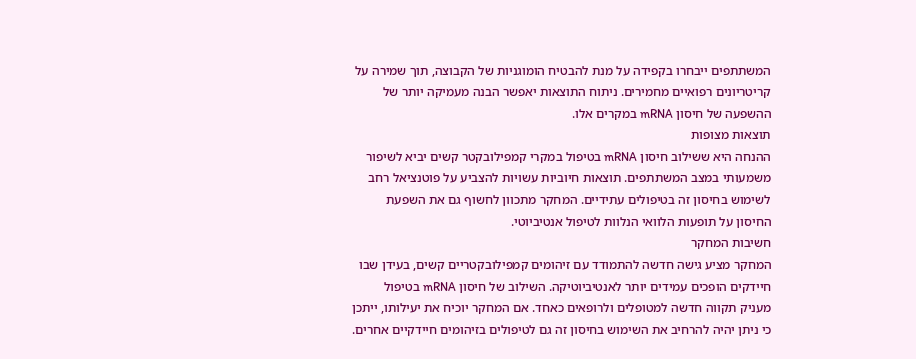המשתתפים ייבחרו בקפידה על מנת להבטיח הומוגניות של הקבוצה, תוך שמירה על קריטריונים רפואיים מחמירים. ניתוח התוצאות יאפשר הבנה מעמיקה יותר של ההשפעה של חיסון mRNA במקרים אלו.
תוצאות מצופות
ההנחה היא ששילוב חיסון mRNA בטיפול במקרי קמפילובקטר קשים יביא לשיפור משמעותי במצב המשתתפים. תוצאות חיוביות עשויות להצביע על פוטנציאל רחב לשימוש בחיסון זה בטיפולים עתידיים. המחקר מתכוון לחשוף גם את השפעת החיסון על תופעות הלוואי הנלוות לטיפול אנטיביוטי.
חשיבות המחקר
המחקר מציע גישה חדשה להתמודד עם זיהומים קמפילובקטריים קשים, בעידן שבו חיידקים הופכים עמידים יותר לאנטיביוטיקה. השילוב של חיסון mRNA בטיפול מעניק תקווה חדשה למטופלים ולרופאים כאחד. אם המחקר יוכיח את יעילותו, ייתכן כי ניתן יהיה להרחיב את השימוש בחיסון זה גם לטיפולים בזיהומים חיידקיים אחרים.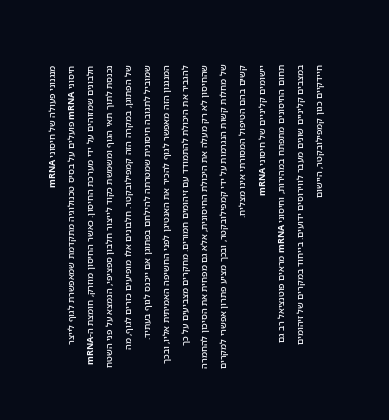מנגנוני פעולה של חיסוני mRNA
חיסוני mRNA פועלים על בסיס טכנולוגיה מתקדמת שמאפשרת לגוף לייצר חלבונים שמזוהים על ידי מערכת החיסון. כאשר החיסון מוזרק, חומצת ה-mRNA נכנסת לתוך תאי הגוף ומשמשת כקוד לייצור חלבון ספציפי, הנמצא על פני השטח של הפתוגן, במקרה הזה קמפילובקטר. חלבונים אלו מופיעים כזרים לגוף, מה שמוביל לתגובה חיסונית שמטרתה להילחם בפתוגן אם ייכנס לגוף בעתיד.
המנגנון הזה מאפשר לגוף להכיר את האנטיגן לפני החשיפה האמיתית אליו, ובכך להגביר את היכולת להתמודד עם זיהומים חמורים. מחקרים מצביעים על כך שהחיסון לא רק מעלה את היכולת החיסונית, אלא גם מפחית את הסיכון להחמרה של מחלות קשות הנגרמות על ידי קמפילובקטר, ובכך מציע פתרון אפשרי למקרים קשים בהם הטיפול המסורתי אינו מצליח.
יישומים קליניים של חיסוני mRNA
תחום החיסונים מתפתח במהירות, וחיסוני mRNA מראים פוטנציאל רב גם במצבים קליניים שונים מעבר לווירוסים ידועים. בייחוד במקרים של זיהומים חיידקיים כגון קמפילובקטר, היישום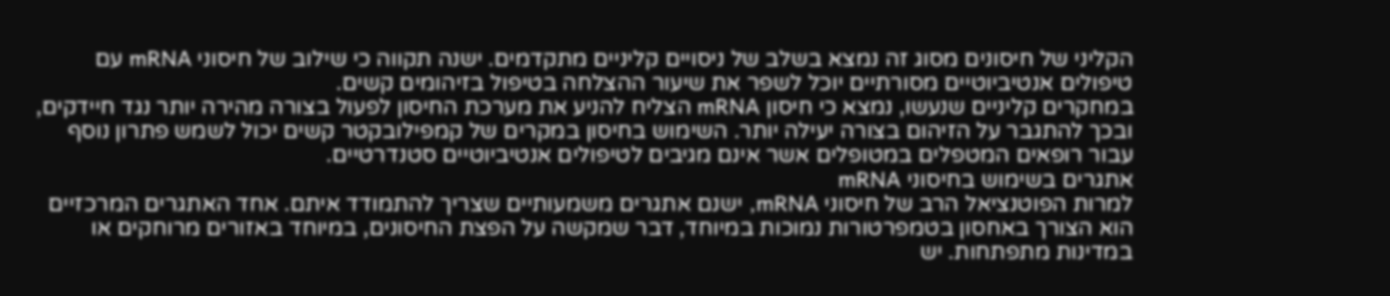הקליני של חיסונים מסוג זה נמצא בשלב של ניסויים קליניים מתקדמים. ישנה תקווה כי שילוב של חיסוני mRNA עם טיפולים אנטיביוטיים מסורתיים יוכל לשפר את שיעור ההצלחה בטיפול בזיהומים קשים.
במחקרים קליניים שנעשו, נמצא כי חיסון mRNA הצליח להניע את מערכת החיסון לפעול בצורה מהירה יותר נגד חיידקים, ובכך להתגבר על הזיהום בצורה יעילה יותר. השימוש בחיסון במקרים של קמפילובקטר קשים יכול לשמש פתרון נוסף עבור רופאים המטפלים במטופלים אשר אינם מגיבים לטיפולים אנטיביוטיים סטנדרטיים.
אתגרים בשימוש בחיסוני mRNA
למרות הפוטנציאל הרב של חיסוני mRNA, ישנם אתגרים משמעותיים שצריך להתמודד איתם. אחד האתגרים המרכזיים הוא הצורך באחסון בטמפרטורות נמוכות במיוחד, דבר שמקשה על הפצת החיסונים, במיוחד באזורים מרוחקים או במדינות מתפתחות. יש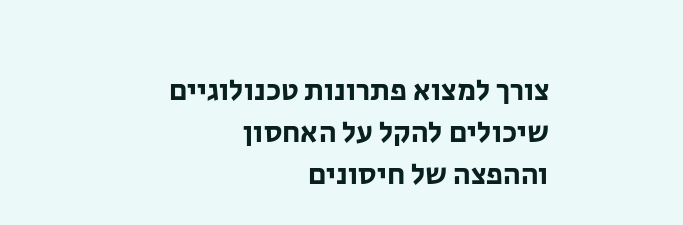צורך למצוא פתרונות טכנולוגיים שיכולים להקל על האחסון וההפצה של חיסונים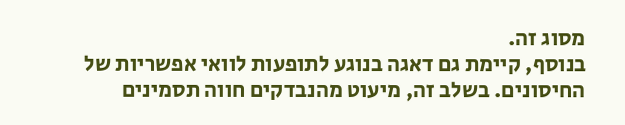מסוג זה.
בנוסף, קיימת גם דאגה בנוגע לתופעות לוואי אפשריות של החיסונים. בשלב זה, מיעוט מהנבדקים חווה תסמינים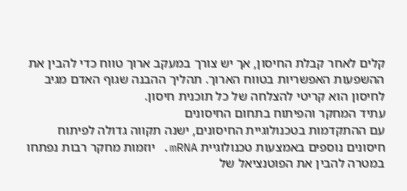קלים לאחר קבלת החיסון, אך יש צורך במעקב ארוך טווח כדי להבין את ההשפעות האפשריות בטווח הארוך. תהליך ההבנה שגוף האדם מגיב לחיסון הוא קריטי להצלחה של כל תוכנית חיסון.
עתיד המחקר והפיתוח בתחום החיסונים
עם ההתקדמות בטכנולוגיית החיסונים, ישנה תקווה גדולה לפיתוח חיסונים נוספים באמצעות טכנולוגיית mRNA. יוזמות מחקר רבות נפתחו במטרה להבין את הפוטנציאל של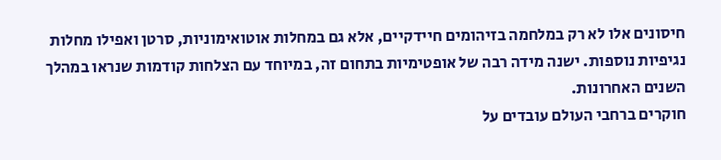חיסונים אלו לא רק במלחמה בזיהומים חיידקיים, אלא גם במחלות אוטואימוניות, סרטן ואפילו מחלות נגיפיות נוספות. ישנה מידה רבה של אופטימיות בתחום זה, במיוחד עם הצלחות קודמות שנראו במהלך השנים האחרונות.
חוקרים ברחבי העולם עובדים על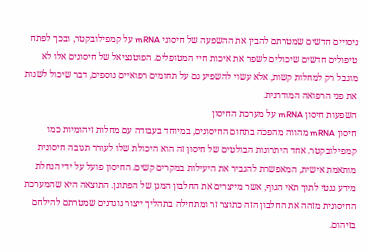ניסויים חדשים שמטרתם להבין את ההשפעה של חיסוני mRNA על קמפילובקטר, ובכך לפתח טיפולים חדשים שיכולים לשפר את איכות חיי המטופלים. הפוטנציאל של חיסונים אלו לא מוגבל רק למחלות קשות, אלא עשוי להשפיע גם על תחומים רפואיים נוספים, דבר שיכול לשנות את פני הרפואה המודרנית.
השפעות חיסון mRNA על מערכת החיסון
חיסון mRNA מהווה מהפכה בתחום החיסונים, במיוחד בעבודה עם מחלות זיהומיות כמו קמפילובקטר. אחד היתרונות הבולטים של חיסון זה הוא היכולת שלו לעורר תגובה חיסונית מותאמת אישית, המאפשרת להגביר את היעילות במקרים קשים. החיסון פועל על ידי הנחלת מידע גנטי לתוך תאי הגוף, אשר מייצרים את החלבון המגן של הפתוגן. התוצאה היא שהמערכת החיסונית מזהה את החלבון הזה כתוצר זר ומתחילה בתהליך ייצור נוגדנים שמטרתם להילחם בזיהום.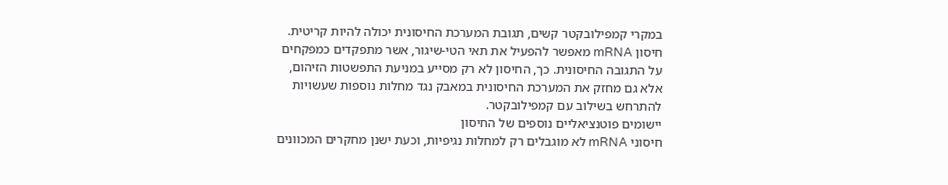במקרי קמפילובקטר קשים, תגובת המערכת החיסונית יכולה להיות קריטית. חיסון mRNA מאפשר להפעיל את תאי הטי-שיגור, אשר מתפקדים כמפקחים על התגובה החיסונית. כך, החיסון לא רק מסייע במניעת התפשטות הזיהום, אלא גם מחזק את המערכת החיסונית במאבק נגד מחלות נוספות שעשויות להתרחש בשילוב עם קמפילובקטר.
יישומים פוטנציאליים נוספים של החיסון
חיסוני mRNA לא מוגבלים רק למחלות נגיפיות, וכעת ישנן מחקרים המכוונים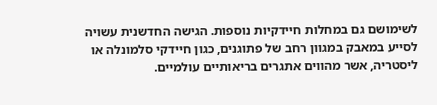לשימושם גם במחלות חיידקיות נוספות. הגישה החדשנית עשויה לסייע במאבק במגוון רחב של פתוגנים, כגון חיידקי סלמונלה או ליסטריה, אשר מהווים אתגרים בריאותיים עולמיים.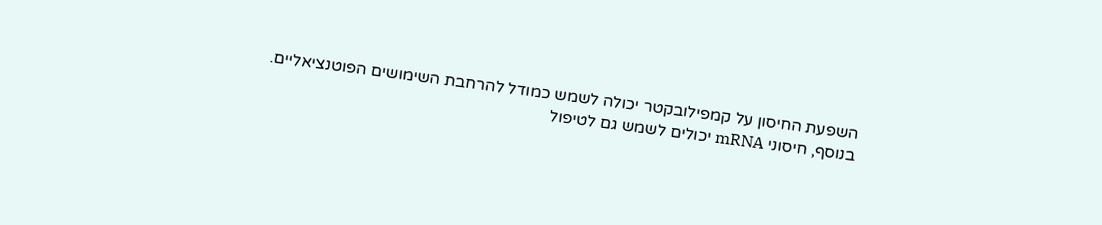השפעת החיסון על קמפילובקטר יכולה לשמש כמודל להרחבת השימושים הפוטנציאליים.
בנוסף, חיסוני mRNA יכולים לשמש גם לטיפול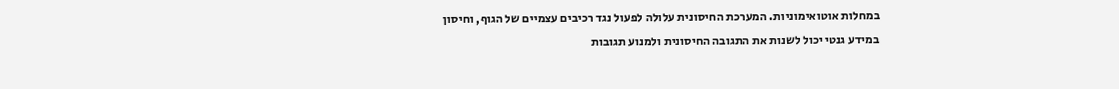במחלות אוטואימוניות. המערכת החיסונית עלולה לפעול נגד רכיבים עצמיים של הגוף, וחיסון במידע גנטי יכול לשנות את התגובה החיסונית ולמנוע תגובות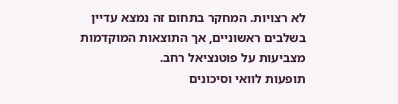לא רצויות. המחקר בתחום זה נמצא עדיין בשלבים ראשוניים, אך התוצאות המוקדמות מצביעות על פוטנציאל רחב.
תופעות לוואי וסיכונים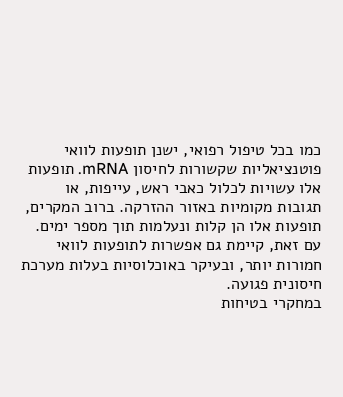כמו בכל טיפול רפואי, ישנן תופעות לוואי פוטנציאליות שקשורות לחיסון mRNA. תופעות אלו עשויות לכלול כאבי ראש, עייפות, או תגובות מקומיות באזור ההזרקה. ברוב המקרים, תופעות אלו הן קלות ונעלמות תוך מספר ימים. עם זאת, קיימת גם אפשרות לתופעות לוואי חמורות יותר, ובעיקר באוכלוסיות בעלות מערכת חיסונית פגועה.
במחקרי בטיחות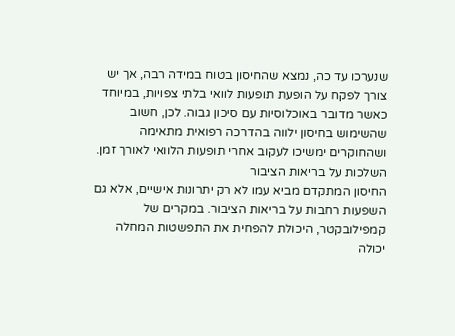שנערכו עד כה, נמצא שהחיסון בטוח במידה רבה, אך יש צורך לפקח על הופעת תופעות לוואי בלתי צפויות, במיוחד כאשר מדובר באוכלוסיות עם סיכון גבוה. לכן, חשוב שהשימוש בחיסון ילווה בהדרכה רפואית מתאימה ושהחוקרים ימשיכו לעקוב אחרי תופעות הלוואי לאורך זמן.
השלכות על בריאות הציבור
החיסון המתקדם מביא עמו לא רק יתרונות אישיים, אלא גם השפעות רחבות על בריאות הציבור. במקרים של קמפילובקטר, היכולת להפחית את התפשטות המחלה יכולה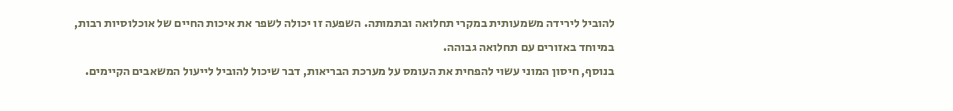להוביל לירידה משמעותית במקרי תחלואה ובתמותה. השפעה זו יכולה לשפר את איכות החיים של אוכלוסיות רבות, במיוחד באזורים עם תחלואה גבוהה.
בנוסף, חיסון המוני עשוי להפחית את העומס על מערכת הבריאות, דבר שיכול להוביל לייעול המשאבים הקיימים.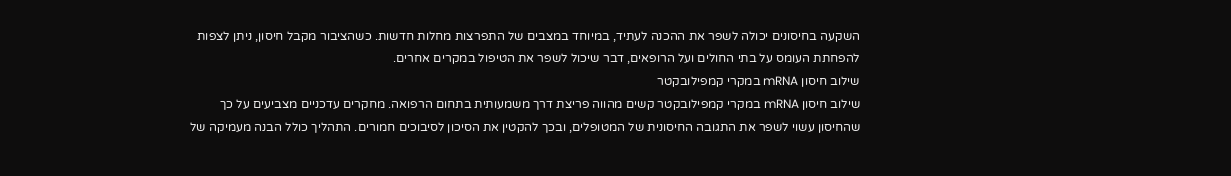השקעה בחיסונים יכולה לשפר את ההכנה לעתיד, במיוחד במצבים של התפרצות מחלות חדשות. כשהציבור מקבל חיסון, ניתן לצפות להפחתת העומס על בתי החולים ועל הרופאים, דבר שיכול לשפר את הטיפול במקרים אחרים.
שילוב חיסון mRNA במקרי קמפילובקטר
שילוב חיסון mRNA במקרי קמפילובקטר קשים מהווה פריצת דרך משמעותית בתחום הרפואה. מחקרים עדכניים מצביעים על כך שהחיסון עשוי לשפר את התגובה החיסונית של המטופלים, ובכך להקטין את הסיכון לסיבוכים חמורים. התהליך כולל הבנה מעמיקה של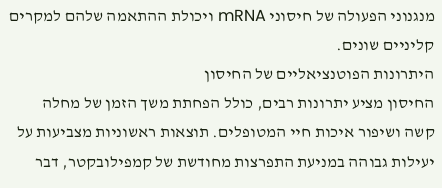מנגנוני הפעולה של חיסוני mRNA ויכולת ההתאמה שלהם למקרים קליניים שונים.
היתרונות הפוטנציאליים של החיסון
החיסון מציע יתרונות רבים, כולל הפחתת משך הזמן של מחלה קשה ושיפור איכות חיי המטופלים. תוצאות ראשוניות מצביעות על יעילות גבוהה במניעת התפרצות מחודשת של קמפילובקטר, דבר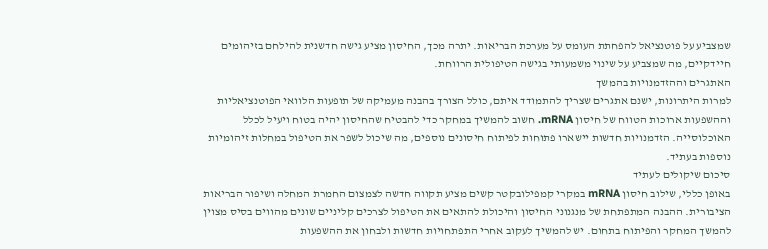שמצביע על פוטנציאל להפחתת העומס על מערכת הבריאות. יתרה מכך, החיסון מציע גישה חדשנית להילחם בזיהומים חיידקיים, מה שמצביע על שינוי משמעותי בגישה הטיפולית הרווחת.
האתגרים וההזדמנויות בהמשך
למרות היתרונות, ישנם אתגרים שצריך להתמודד איתם, כולל הצורך בהבנה מעמיקה של תופעות הלוואי הפוטנציאליות וההשפעות ארוכות הטווח של חיסון mRNA. חשוב להמשיך במחקר כדי להבטיח שהחיסון יהיה בטוח ויעיל לכלל האוכלוסייה. הזדמנויות חדשות יישארו פתוחות לפיתוח חיסונים נוספים, מה שיכול לשפר את הטיפול במחלות זיהומיות נוספות בעתיד.
סיכום שיקולים לעתיד
באופן כללי, שילוב חיסון mRNA במקרי קמפילובקטר קשים מציע תקווה חדשה לצמצום החמרת המחלה ושיפור הבריאות הציבורית. ההבנה המתפתחת של מנגנוני החיסון והיכולת להתאים את הטיפול לצרכים קליניים שונים מהווים בסיס מצוין להמשך המחקר והפיתוח בתחום. יש להמשיך לעקוב אחרי התפתחויות חדשות ולבחון את ההשפעות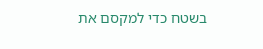בשטח כדי למקסם את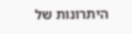היתרונות של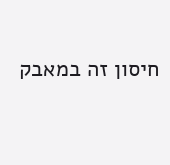חיסון זה במאבק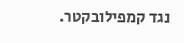נגד קמפילובקטר.